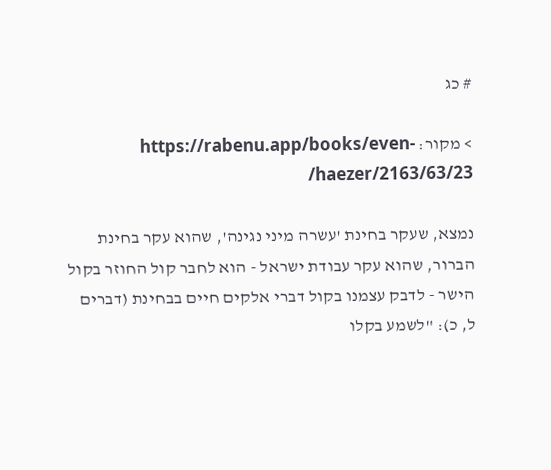# כג

> מקור: https://rabenu.app/books/even-haezer/2163/63/23/

נמצא, שעקר בחינת 'עשרה מיני נגינה', שהוא עקר בחינת הברור, שהוא עקר עבודת ישראל - הוא לחבר קול החוזר בקול הישר - לדבק עצמנו בקול דברי אלקים חיים בבחינת (דברים ל, כ): "לשמע בקלו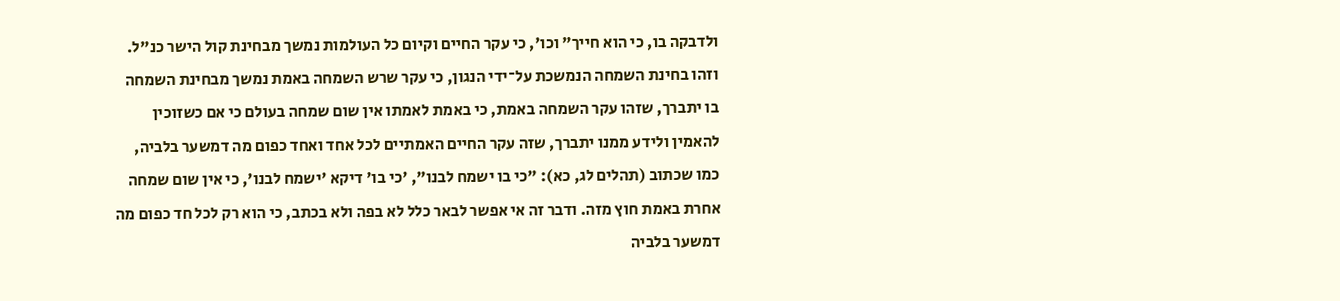ולדבקה בו, כי הוא חייך" וכו', כי עקר החיים וקיום כל העולמות נמשך מבחינת קול הישר כנ"ל. וזהו בחינת השמחה הנמשכת על־ידי הנגון, כי עקר שרש השמחה באמת נמשך מבחינת השמחה בו יתברך, שזהו עקר השמחה באמת, כי באמת לאמתו אין שום שמחה בעולם כי אם כשזוכין להאמין ולידע ממנו יתברך, שזה עקר החיים האמתיים לכל אחד ואחד כפום מה דמשער בלביה, כמו שכתוב (תהלים לג, כא): "כי בו ישמח לבנו", 'כי בו' דיקא 'ישמח לבנו', כי אין שום שמחה אחרת באמת חוץ מזה. ודבר זה אי אפשר לבאר כלל לא בפה ולא בכתב, כי הוא רק לכל חד כפום מה דמשער בלביה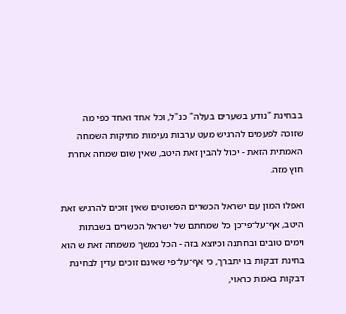בבחינת "נודע בשערים בעלה" כנ"ל, וכל אחד ואחד כפי מה שזוכה לפעמים להרגיש מעט ערבות נעימות מתיקות השמחה האמתית הזאת - יכול להבין זאת היטב, שאין שום שמחה אחרת חוץ מזה.

ואפלו המון עם ישראל הכשרים הפשוטים שאין זוכים להרגיש זאת היטב, אף־על־פי־כן כל שמחתם של ישראל הכשרים בשבתות וימים טובים ובחתנה וכיוצא בזה - הכל נמשך משמחה זאת ש הוא בחינת דבקות בו יתברך, כי אף־על־פי שאינם זוכים עדין לבחינת דבקות באמת כראוי,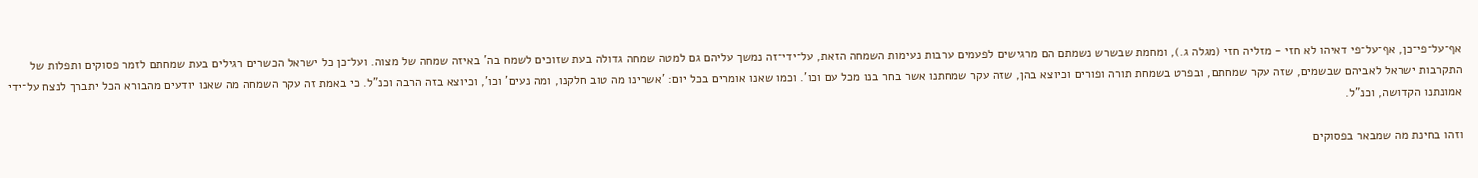אף־על־פי־כן, אף־על־פי דאיהו לא חזי - מזליה חזי (מגלה ג.), ומחמת שבשרש נשמתם הם מרגישים לפעמים ערבות נעימות השמחה הזאת, על־ידי־זה נמשך עליהם גם למטה שמחה גדולה בעת שזוכים לשמח בה' באיזה שמחה של מצוה. ועל־כן כל ישראל הכשרים רגילים בעת שמחתם לזמר פסוקים ותפלות של התקרבות ישראל לאביהם שבשמים, שזה עקר שמחתם, ובפרט בשמחת תורה ופורים וכיוצא בהן, שזה עקר שמחתנו אשר בחר בנו מכל עם וכו'. וכמו שאנו אומרים בכל יום: 'אשרינו מה טוב חלקנו, ומה נעים' וכו', וכיוצא בזה הרבה וכנ"ל. כי באמת זה עקר השמחה מה שאנו יודעים מהבורא הכל יתברך לנצח על־ידי אמונתנו הקדושה, וכנ"ל.

וזהו בחינת מה שמבאר בפסוקים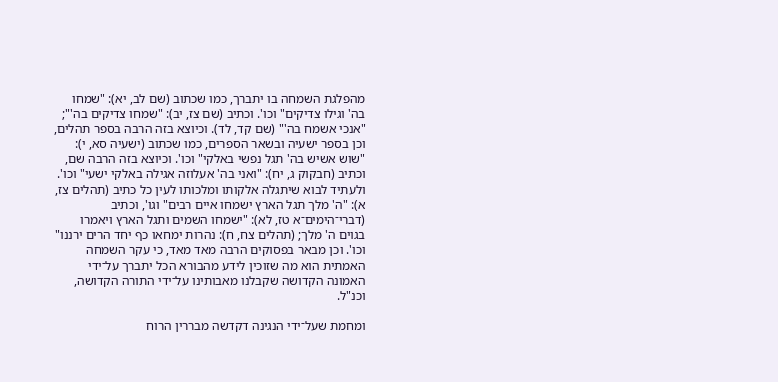מהפלגת השמחה בו יתברך, כמו שכתוב (שם לב, יא): "שמחו בה' וגילו צדיקים" וכו'. וכתיב (שם צז, יב): "שמחו צדיקים בה'"; "אנכי אשמח בה'" (שם קד, לד). וכיוצא בזה הרבה בספר תהלים, וכן בספר ישעיה ובשאר הספרים, כמו שכתוב (ישעיה סא, י): "שוש אשיש בה' תגל נפשי באלקי" וכו'. וכיוצא בזה הרבה שם, וכתיב (חבקוק ג, יח): "ואני בה' אעלוזה אגילה באלקי ישעי" וכו'. ולעתיד לבוא שיתגלה אלקותו ומלכותו לעין כל כתיב (תהלים צז, א): "ה' מלך תגל הארץ ישמחו איים רבים" וגו', וכתיב (דברי־הימים־א טז, לא): "ישמחו השמים ותגל הארץ ויאמרו בגוים ה' מלך; (תהלים צח, ח): נהרות ימחאו כף יחד הרים ירננו" וכו'. וכן מבאר בפסוקים הרבה מאד מאד, כי עקר השמחה האמתית הוא מה שזוכין לידע מהבורא הכל יתברך על־ידי האמונה הקדושה שקבלנו מאבותינו על־ידי התורה הקדושה, וכנ"ל.

ומחמת שעל־ידי הנגינה דקדשה מבררין הרוח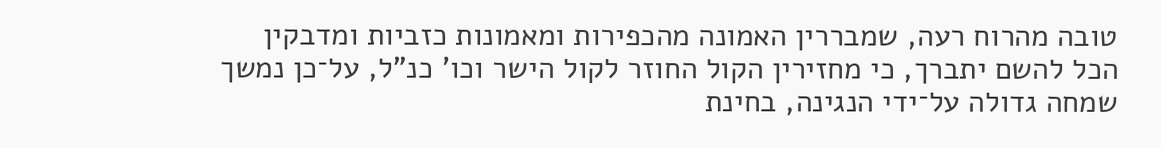טובה מהרוח רעה, שמבררין האמונה מהכפירות ומאמונות כזביות ומדבקין הכל להשם יתברך, כי מחזירין הקול החוזר לקול הישר וכו' כנ"ל, על־כן נמשך שמחה גדולה על־ידי הנגינה, בחינת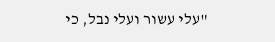"עלי עשור ועלי נבל, כי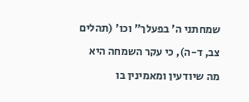שמחתני ה' בפעלך" וכו' (תהלים צב, ד-ה), כי עקר השמחה היא מה שיודעין ומאמינין בו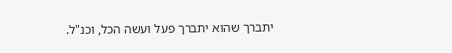יתברך שהוא יתברך פעל ועשה הכל, וכנ"ל.